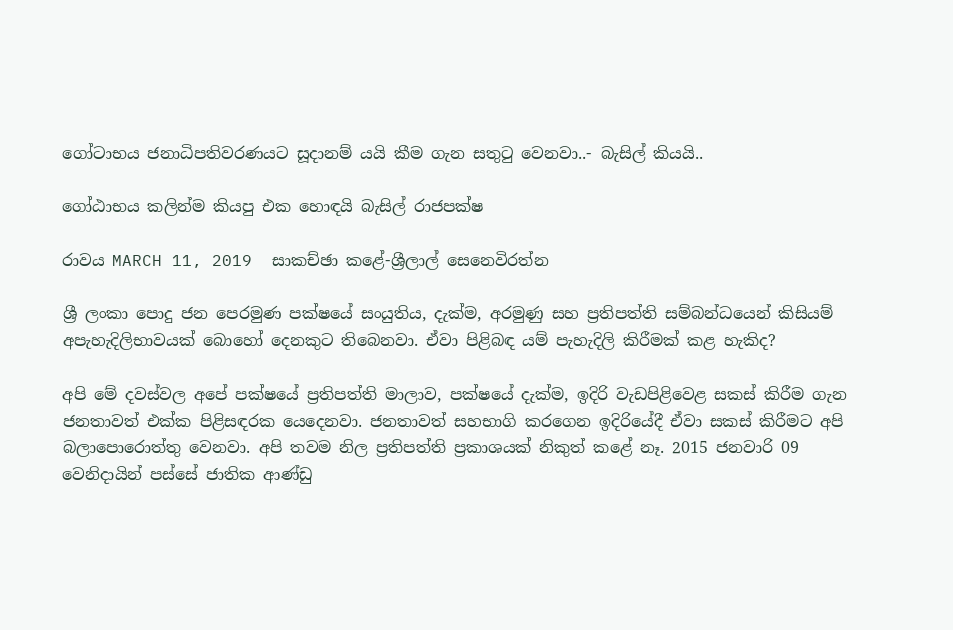ගෝටාභය ජනාධිපතිවරණයට සූදානම් යයි කීම ගැන සතුටු වෙනවා..- බැසිල් කියයි..

ගෝඨාභය කලින්ම කියපු එක හොඳයි බැසිල් රාජපක්ෂ

රාවය MARCH 11, 2019  සාකච්ඡා කළේ-ශ්‍රීලාල් සෙනෙවිරත්න

ශ්‍රී ලංකා පොදු ජන පෙරමුණ පක්ෂයේ සංයුතිය, දැක්ම, අරමුණු සහ ප්‍රතිපත්ති සම්බන්ධයෙන් කිසියම් අපැහැදිලිභාවයක් බොහෝ දෙනකුට තිබෙනවා. ඒවා පිළිබඳ යම් පැහැදිලි කිරීමක් කළ හැකිද?

අපි මේ දවස්වල අපේ පක්ෂයේ ප්‍රතිපත්ති මාලාව, පක්ෂයේ දැක්ම, ඉදිරි වැඩපිළිවෙළ සකස් කිරීම ගැන ජනතාවත් එක්ක පිළිසඳරක යෙදෙනවා. ජනතාවත් සහභාගි කරගෙන ඉදිරියේදී ඒවා සකස් කිරීමට අපි බලාපොරොත්තු වෙනවා. අපි තවම නිල ප්‍රතිපත්ති ප්‍රකාශයක් නිකුත් කළේ නෑ. 2015 ජනවාරි 09 වෙනිදායින් පස්සේ ජාතික ආණ්ඩු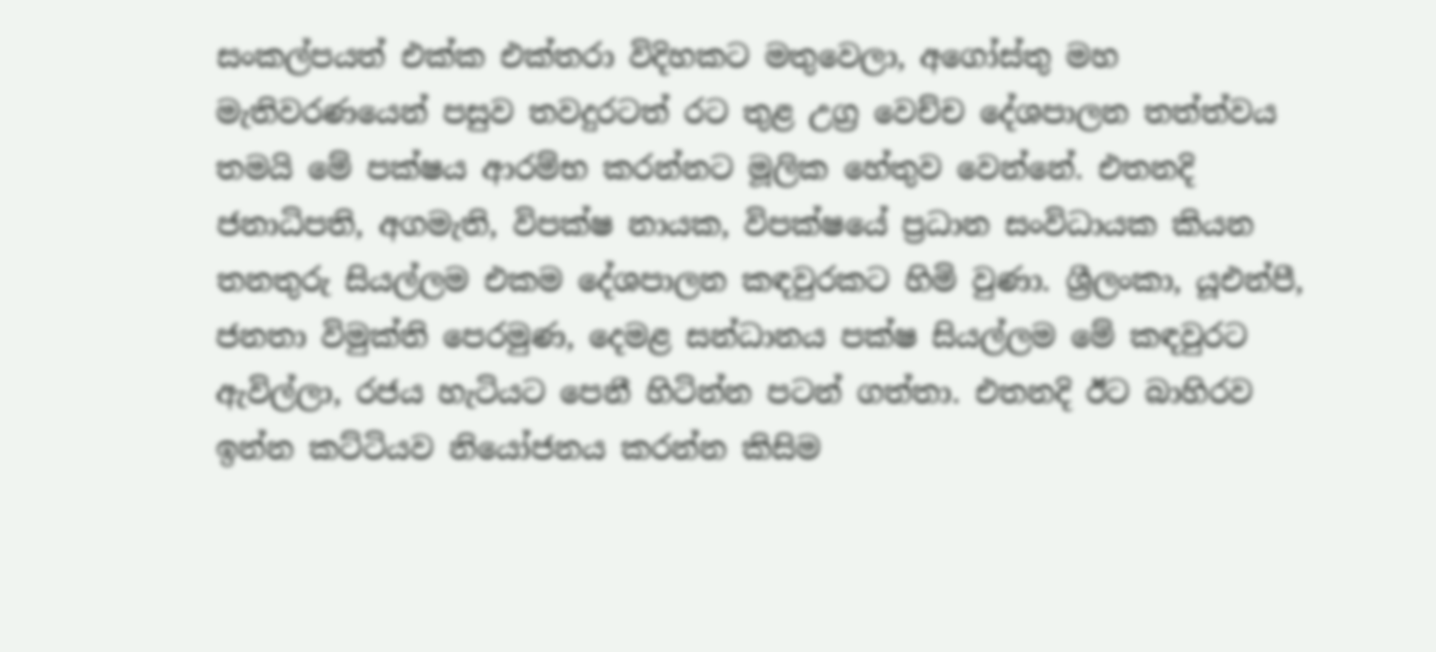සංකල්පයත් එක්ක එක්තරා විදිහකට මතුවෙලා, අගෝස්තු මහ මැතිවරණයෙන් පසුව තවදුරටත් රට තුළ උග්‍ර වෙච්ච දේශපාලන තත්ත්වය තමයි මේ පක්ෂය ආරම්භ කරන්නට මූලික හේතුව වෙන්නේ. එතනදි ජනාධිපති, අගමැති, විපක්ෂ නායක, විපක්ෂයේ ප්‍රධාන සංවිධායක කියන තනතුරු සියල්ලම එකම දේශපාලන කඳවුරකට හිමි වුණා. ශ්‍රීලංකා, යූඑන්පී, ජනතා විමුක්ති පෙරමුණ, දෙමළ සන්ධානය පක්ෂ සියල්ලම මේ කඳවුරට ඇවිල්ලා, රජය හැටියට පෙනී හිටින්න පටන් ගත්තා. එතනදි ඊට බාහිරව ඉන්න කට්ටියව නියෝජනය කරන්න කිසිම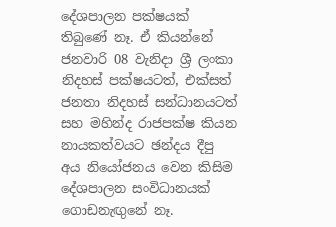දේශපාලන පක්ෂයක් තිබුණේ නෑ. ඒ කියන්නේ ජනවාරි 08 වැනිදා ශ්‍රී ලංකා නිදහස් පක්ෂයටත්, එක්සත් ජනතා නිදහස් සන්ධානයටත් සහ මහින්ද රාජපක්ෂ කියන නායකත්වයට ඡන්දය දීපු අය නියෝජනය වෙන කිසිම දේශපාලන සංවිධානයක් ගොඩනැඟුනේ නෑ.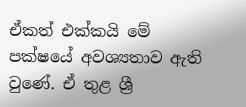ඒකත් එක්කයි මේ පක්ෂයේ අවශ්‍යතාව ඇති වුණේ. ඒ තුළ ශ්‍රී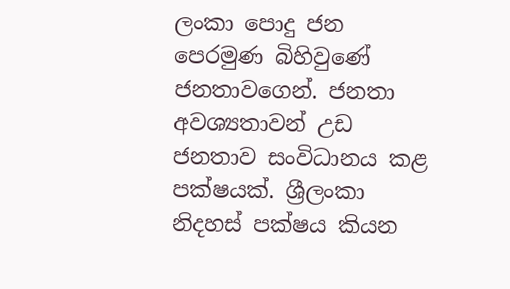ලංකා පොදු ජන පෙරමුණ බිහිවුණේ ජනතාවගෙන්. ජනතා අවශ්‍යතාවන් උඩ ජනතාව සංවිධානය කළ පක්ෂයක්. ශ්‍රීලංකා නිදහස් පක්ෂය කියන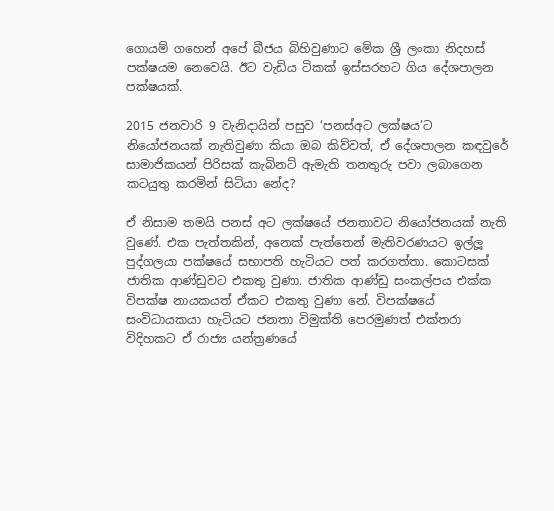ගොයම් ගහෙන් අපේ බීජය බිහිවුණාට මේක ශ්‍රී ලංකා නිදහස් පක්ෂයම නෙවෙයි. ඊට වැඩිය ටිකක් ඉස්සරහට ගිය දේශපාලන පක්ෂයක්.

2015 ජනවාරි 9 වැනිදායින් පසුව ‘පනස්අට ලක්ෂය’ට නියෝජනයක් නැතිවුණා කියා ඔබ කිව්වත්, ඒ දේශපාලන කඳවුරේ සාමාජිකයන් පිරිසක් කැබිනට් ඇමැති තනතුරු පවා ලබාගෙන කටයුතු කරමින් සිටියා නේද?

ඒ නිසාම තමයි පනස් අට ලක්ෂයේ ජනතාවට නියෝජනයක් නැති වුණේ. එක පැත්තකින්, අනෙක් පැත්තෙන් මැතිවරණයට ඉල්ලූ පුද්ගලයා පක්ෂයේ සභාපති හැටියට පත් කරගත්තා. කොටසක් ජාතික ආණ්ඩුවට එකතු වුණා. ජාතික ආණ්ඩු සංකල්පය එක්ක විපක්ෂ නායකයත් ඒකට එකතු වුණා නේ. විපක්ෂයේ සංවිධායකයා හැටියට ජනතා විමුක්ති පෙරමුණත් එක්තරා විදිහකට ඒ රාජ්‍ය යන්ත්‍රණයේ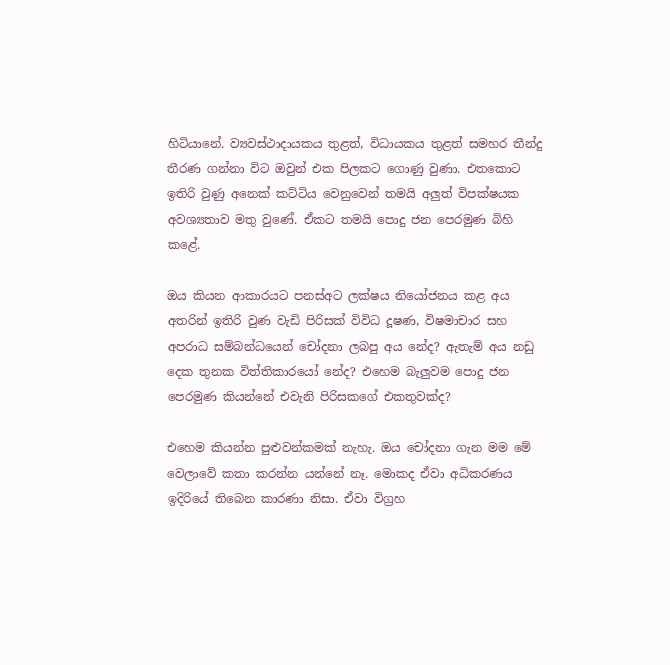හිටියානේ. ව්‍යවස්ථාදායකය තුළත්, විධායකය තුළත් සමහර තීන්දු තීරණ ගන්නා විට ඔවුන් එක පිලකට ගොණු වුණා. එතකොට ඉතිරි වුණු අනෙක් කට්ටිය වෙනුවෙන් තමයි අලුත් විපක්ෂයක අවශ්‍යතාව මතු වුණේ. ඒකට තමයි පොදු ජන පෙරමුණ බිහි කළේ.

ඔය කියන ආකාරයට පනස්අට ලක්ෂය නියෝජනය කළ අය අතරින් ඉතිරි වුණ වැඩි පිරිසක් විවිධ දූෂණ, විෂමාචාර සහ අපරාධ සම්බන්ධයෙන් චෝදනා ලබපු අය නේද? ඇතැම් අය නඩු දෙක තුනක විත්තිකාරයෝ නේද? එහෙම බැලුවම පොදු ජන පෙරමුණ කියන්නේ එවැනි පිරිසකගේ එකතුවක්ද?

එහෙම කියන්න පුළුවන්කමක් නැහැ. ඔය චෝදනා ගැන මම මේ වෙලාවේ කතා කරන්න යන්නේ නෑ. මොකද ඒවා අධිකරණය ඉදිරියේ තිබෙන කාරණා නිසා. ඒවා විග්‍රහ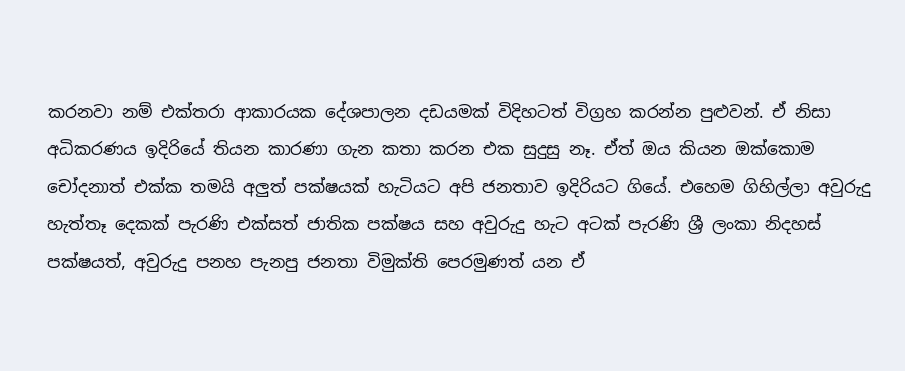කරනවා නම් එක්තරා ආකාරයක දේශපාලන දඩයමක් විදිහටත් විග්‍රහ කරන්න පුළුවන්. ඒ නිසා අධිකරණය ඉදිරියේ තියන කාරණා ගැන කතා කරන එක සුදුසු නෑ. ඒත් ඔය කියන ඔක්කොම චෝදනාත් එක්ක තමයි අලුත් පක්ෂයක් හැටියට අපි ජනතාව ඉදිරියට ගියේ. එහෙම ගිහිල්ලා අවුරුදු හැත්තෑ දෙකක් පැරණි එක්සත් ජාතික පක්ෂය සහ අවුරුදු හැට අටක් පැරණි ශ්‍රී ලංකා නිදහස් පක්ෂයත්, අවුරුදු පනහ පැනපු ජනතා විමුක්ති පෙරමුණත් යන ඒ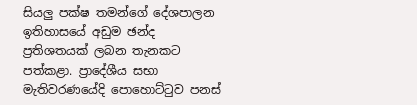සියලු පක්ෂ තමන්ගේ දේශපාලන ඉතිහාසයේ අඩුම ඡන්ද ප්‍රතිශතයක් ලබන තැනකට පත්කළා. ප්‍රාදේශීය සභා මැතිවරණයේදි පොහොට්ටුව පනස්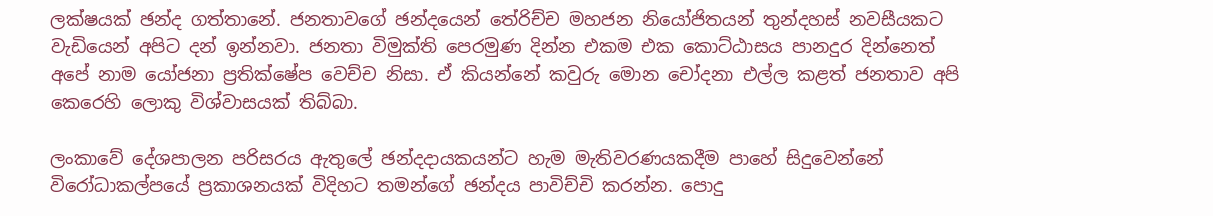ලක්ෂයක් ඡන්ද ගත්තානේ. ජනතාවගේ ඡන්දයෙන් තේරිච්ච මහජන නියෝජිතයන් තුන්දහස් නවසීයකට වැඩියෙන් අපිට දන් ඉන්නවා. ජනතා විමුක්ති පෙරමුණ දින්න එකම එක කොට්ඨාසය පානදුර දින්නෙත් අපේ නාම යෝජනා ප්‍රතික්ෂේප වෙච්ච නිසා. ඒ කියන්නේ කවුරු මොන චෝදනා එල්ල කළත් ජනතාව අපි කෙරෙහි ලොකු විශ්වාසයක් තිබ්බා.

ලංකාවේ දේශපාලන පරිසරය ඇතුලේ ඡන්දදායකයන්ට හැම මැතිවරණයකදීම පාහේ සිදුවෙන්නේ විරෝධාකල්පයේ ප්‍රකාශනයක් විදිහට තමන්ගේ ඡන්දය පාවිච්චි කරන්න. පොදු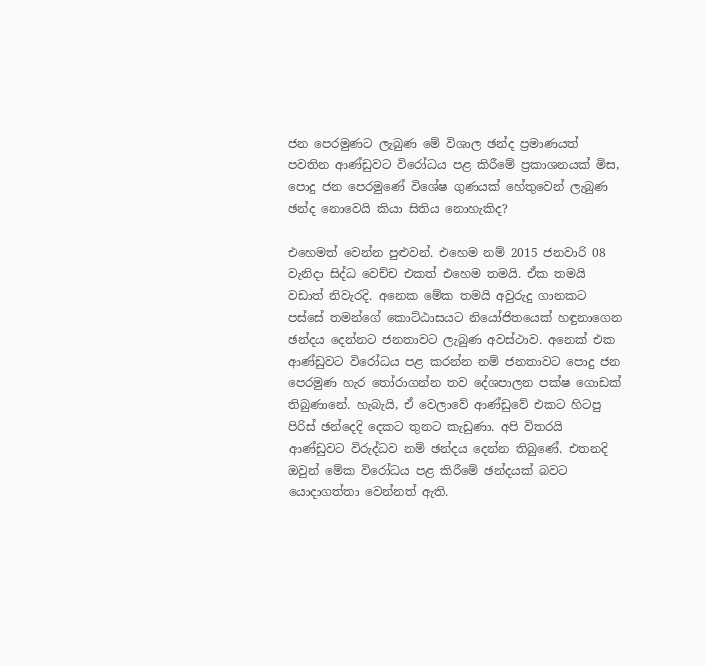ජන පෙරමුණට ලැබුණ මේ විශාල ඡන්ද ප්‍රමාණයත් පවතින ආණ්ඩුවට විරෝධය පළ කිරීමේ ප්‍රකාශනයක් මිස, පොදු ජන පෙරමුණේ විශේෂ ගුණයක් හේතුවෙන් ලැබුණ ඡන්ද නොවෙයි කියා සිතිය නොහැකිද?

එහෙමත් වෙන්න පුළුවන්. එහෙම නම් 2015 ජනවාරි 08 වැනිදා සිද්ධ වෙච්ච එකත් එහෙම තමයි. ඒක තමයි වඩාත් නිවැරදි. අනෙක මේක තමයි අවුරුදු ගානකට පස්සේ තමන්ගේ කොට්ඨාසයට නියෝජිතයෙක් හඳුනාගෙන ඡන්දය දෙන්නට ජනතාවට ලැබුණ අවස්ථාව. අනෙක් එක ආණ්ඩුවට විරෝධය පළ කරන්න නම් ජනතාවට පොදු ජන පෙරමුණ හැර තෝරාගන්න තව දේශපාලන පක්ෂ ගොඩක් තිබුණානේ. හැබැයි, ඒ වෙලාවේ ආණ්ඩුවේ එකට හිටපු පිරිස් ඡන්දෙදි දෙකට තුනට කැඩුණා. අපි විතරයි ආණ්ඩුවට විරුද්ධව නම් ඡන්දය දෙන්න තිබුණේ. එතනදි ඔවුන් මේක විරෝධය පළ කිරීමේ ඡන්දයක් බවට යොදාගත්තා වෙන්නත් ඇති.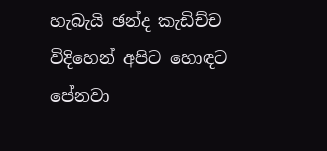හැබැයි ඡන්ද කැඩිච්ච විදිහෙන් අපිට හොඳට පේනවා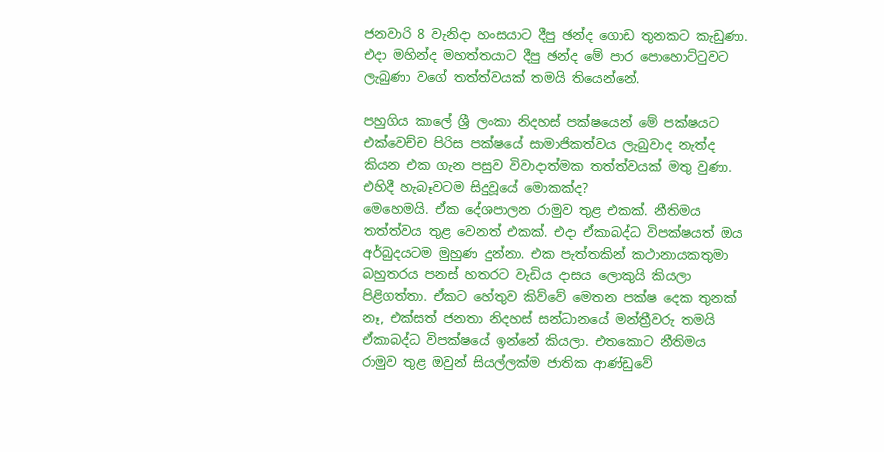ජනවාරි 8 වැනිදා හංසයාට දීපු ඡන්ද ගොඩ තුනකට කැඩුණා. එදා මහින්ද මහත්තයාට දීපු ඡන්ද මේ පාර පොහොට්ටුවට ලැබුණා වගේ තත්ත්වයක් තමයි තියෙන්නේ.

පහුගිය කාලේ ශ්‍රී ලංකා නිදහස් පක්ෂයෙන් මේ පක්ෂයට එක්වෙච්ච පිරිස පක්ෂයේ සාමාජිකත්වය ලැබුවාද නැත්ද කියන එක ගැන පසුව විවාදාත්මක තත්ත්වයක් මතු වුණා. එහිදී හැබෑවටම සිදුවූයේ මොකක්ද?
මෙහෙමයි. ඒක දේශපාලන රාමුව තුළ එකක්. නීතිමය තත්ත්වය තුළ වෙනත් එකක්. එදා ඒකාබද්ධ විපක්ෂයත් ඔය අර්බුදයටම මුහුණ දුන්නා. එක පැත්තකින් කථානායකතුමා බහුතරය පනස් හතරට වැඩිය දාසය ලොකුයි කියලා පිළිගත්තා. ඒකට හේතුව කිව්වේ මෙතන පක්ෂ දෙක තුනක් නෑ, එක්සත් ජනතා නිදහස් සන්ධානයේ මන්ත්‍රීවරු තමයි ඒකාබද්ධ විපක්ෂයේ ඉන්නේ කියලා. එතකොට නීතිමය රාමුව තුළ ඔවුන් සියල්ලක්ම ජාතික ආණ්ඩුවේ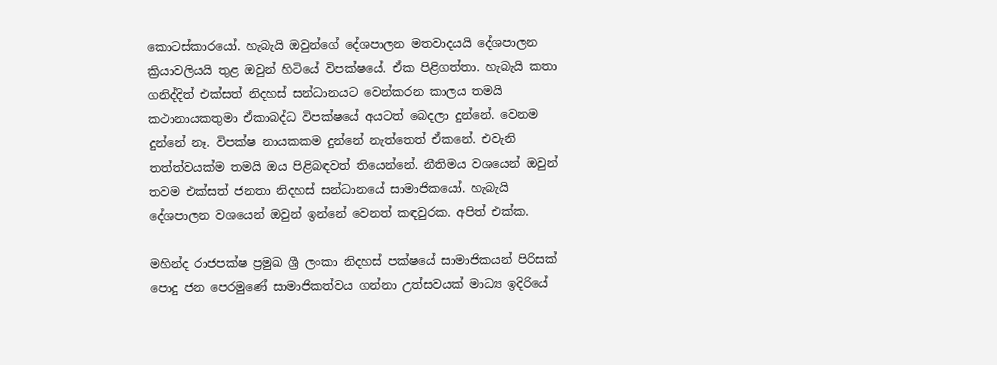කොටස්කාරයෝ. හැබැයි ඔවුන්ගේ දේශපාලන මතවාදයයි දේශපාලන ක්‍රියාවලියයි තුළ ඔවුන් හිටියේ විපක්ෂයේ. ඒක පිළිගත්තා. හැබැයි කතා ගනිද්දිත් එක්සත් නිදහස් සන්ධානයට වෙන්කරන කාලය තමයි කථානායකතුමා ඒකාබද්ධ විපක්ෂයේ අයටත් බෙදලා දුන්නේ. වෙනම දුන්නේ නෑ. විපක්ෂ නායකකම දුන්නේ නැත්තෙත් ඒකනේ. එවැනි තත්ත්වයක්ම තමයි ඔය පිළිබඳවත් තියෙන්නේ. නීතිමය වශයෙන් ඔවුන් තවම එක්සත් ජනතා නිදහස් සන්ධානයේ සාමාජිකයෝ. හැබැයි දේශපාලන වශයෙන් ඔවුන් ඉන්නේ වෙනත් කඳවුරක. අපිත් එක්ක.

මහින්ද රාජපක්ෂ ප්‍රමුඛ ශ්‍රී ලංකා නිදහස් පක්ෂයේ සාමාජිකයන් පිරිසක් පොදු ජන පෙරමුණේ සාමාජිකත්වය ගන්නා උත්සවයක් මාධ්‍ය ඉදිරියේ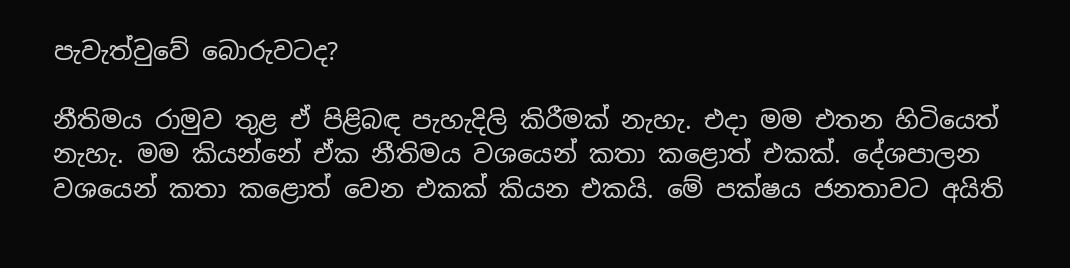පැවැත්වුවේ බොරුවටද?

නීතිමය රාමුව තුළ ඒ පිළිබඳ පැහැදිලි කිරීමක් නැහැ. එදා මම එතන හිටියෙත් නැහැ. මම කියන්නේ ඒක නීතිමය වශයෙන් කතා කළොත් එකක්. දේශපාලන වශයෙන් කතා කළොත් වෙන එකක් කියන එකයි. මේ පක්ෂය ජනතාවට අයිති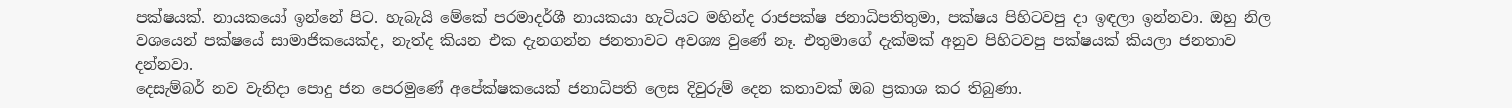පක්ෂයක්. නායකයෝ ඉන්නේ පිට. හැබැයි මේකේ පරමාදර්ශී නායකයා හැටියට මහින්ද රාජපක්ෂ ජනාධිපතිතුමා, පක්ෂය පිහිටවපු දා ඉඳලා ඉන්නවා. ඔහු නිල වශයෙන් පක්ෂයේ සාමාජිකයෙක්ද, නැත්ද කියන එක දැනගන්න ජනතාවට අවශ්‍ය වුණේ නෑ. එතුමාගේ දැක්මක් අනුව පිහිටවපු පක්ෂයක් කියලා ජනතාව දන්නවා.
දෙසැම්බර් නව වැනිදා පොදු ජන පෙරමුණේ අපේක්ෂකයෙක් ජනාධිපති ලෙස දිවුරුම් දෙන කතාවක් ඔබ ප්‍රකාශ කර තිබුණා.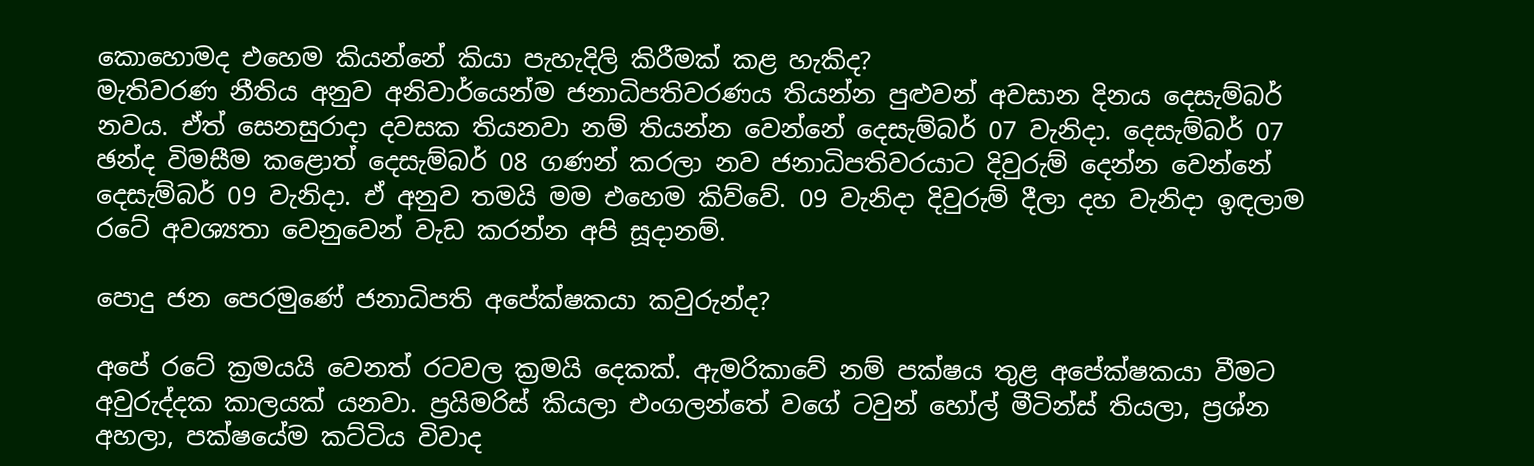කොහොමද එහෙම කියන්නේ කියා පැහැදිලි කිරීමක් කළ හැකිද?
මැතිවරණ නීතිය අනුව අනිවාර්යෙන්ම ජනාධිපතිවරණය තියන්න පුළුවන් අවසාන දිනය දෙසැම්බර් නවය. ඒත් සෙනසුරාදා දවසක තියනවා නම් තියන්න වෙන්නේ දෙසැම්බර් 07 වැනිදා. දෙසැම්බර් 07 ඡන්ද විමසීම කළොත් දෙසැම්බර් 08 ගණන් කරලා නව ජනාධිපතිවරයාට දිවුරුම් දෙන්න වෙන්නේ දෙසැම්බර් 09 වැනිදා. ඒ අනුව තමයි මම එහෙම කිව්වේ. 09 වැනිදා දිවුරුම් දීලා දහ වැනිදා ඉඳලාම රටේ අවශ්‍යතා වෙනුවෙන් වැඩ කරන්න අපි සූදානම්.

පොදු ජන පෙරමුණේ ජනාධිපති අපේක්ෂකයා කවුරුන්ද?

අපේ රටේ ක්‍රමයයි වෙනත් රටවල ක්‍රමයි දෙකක්. ඇමරිකාවේ නම් පක්ෂය තුළ අපේක්ෂකයා වීමට අවුරුද්දක කාලයක් යනවා. ප්‍රයිමරිස් කියලා එංගලන්තේ වගේ ටවුන් හෝල් මීටින්ස් තියලා, ප්‍රශ්න අහලා, පක්ෂයේම කට්ටිය විවාද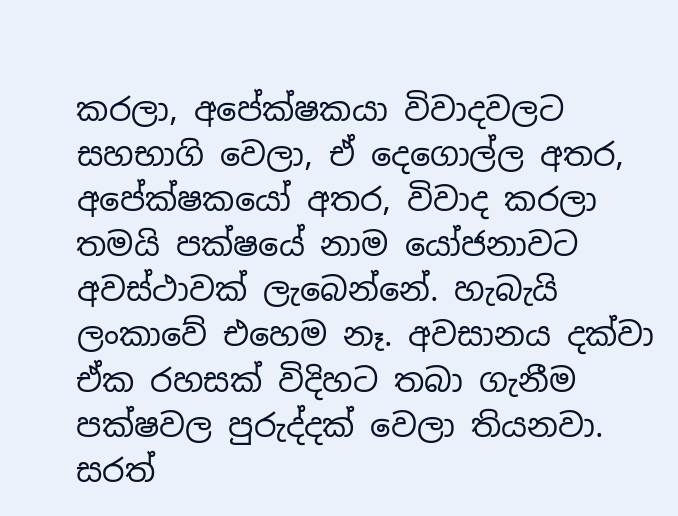කරලා, අපේක්ෂකයා විවාදවලට සහභාගි වෙලා, ඒ දෙගොල්ල අතර, අපේක්ෂකයෝ අතර, විවාද කරලා තමයි පක්ෂයේ නාම යෝජනාවට අවස්ථාවක් ලැබෙන්නේ. හැබැයි ලංකාවේ එහෙම නෑ. අවසානය දක්වා ඒක රහසක් විදිහට තබා ගැනීම පක්ෂවල පුරුද්දක් වෙලා තියනවා. සරත්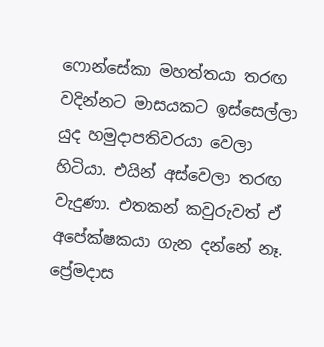ෆොන්සේකා මහත්තයා තරඟ වදින්නට මාසයකට ඉස්සෙල්ලා යුද හමුදාපතිවරයා වෙලා හිටියා. එයින් අස්වෙලා තරඟ වැදුණා. එතකන් කවුරුවත් ඒ අපේක්ෂකයා ගැන දන්නේ නෑ. ප්‍රේමදාස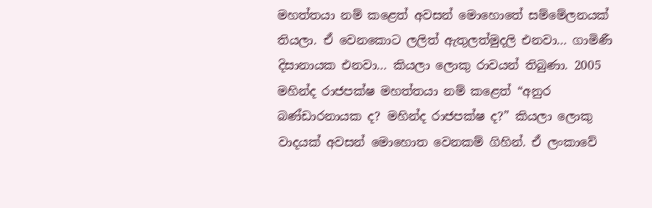මහත්තයා නම් කළෙත් අවසන් මොහොතේ සම්මේලනයක් තියලා. ඒ වෙනකොට ලලිත් ඇතුලත්මුදලි එනවා… ගාමිණී දිසානායක එනවා… කියලා ලොකු රාවයන් තිබුණා. 2005 මහින්ද රාජපක්ෂ මහත්තයා නම් කළෙත් “අනුර බණ්ඩාරනායක ද? මහින්ද රාජපක්ෂ ද?” කියලා ලොකු වාදයක් අවසන් මොහොත වෙනකම් ගිහින්. ඒ ලංකාවේ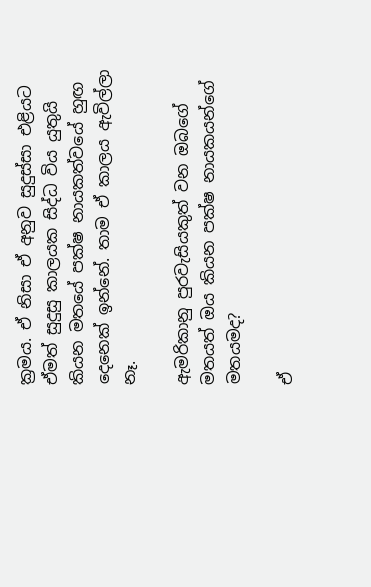ක්‍රමය. ඒ නිසා ඒ අනුව සුදුස්සා එළියට ඒමත් සුදුසු කාලයක සිද්ධ විය යුතුයි කියන මතයේ පක්ෂ නායකත්වයේ හුඟ දෙනෙක් ඉන්නේ. තාම ඒ කාලය ඇවිල්ලා නෑ.

ඇමරිකානු පුරවැසියකුත් වන ඔබගේ මතයත් ඔය කියන පක්ෂ නායකයන්ගේ මතයමද?

ඒ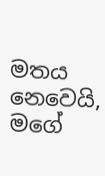මතය නෙවෙයි, මගේ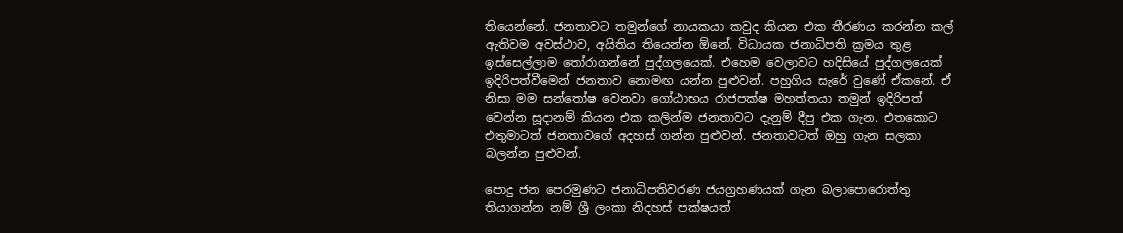තියෙන්නේ. ජනතාවට තමුන්ගේ නායකයා කවුද කියන එක තීරණය කරන්න කල් ඇතිවම අවස්ථාව, අයිතිය තියෙන්න ඕනේ. විධායක ජනාධිපති ක්‍රමය තුළ ඉස්සෙල්ලාම තෝරාගන්නේ පුද්ගලයෙක්. එහෙම වෙලාවට හදිසියේ පුද්ගලයෙක් ඉදිරිපත්වීමෙන් ජනතාව නොමඟ යන්න පුළුවන්. පහුගිය සැරේ වුණේ ඒකනේ. ඒ නිසා මම සන්තෝෂ වෙනවා ගෝඨාභය රාජපක්ෂ මහත්තයා තමුන් ඉදිරිපත් වෙන්න සූදානම් කියන එක කලින්ම ජනතාවට දැනුම් දීපු එක ගැන. එතකොට එතුමාටත් ජනතාවගේ අදහස් ගන්න පුළුවන්. ජනතාවටත් ඔහු ගැන සලකා බලන්න පුළුවන්.

පොදු ජන පෙරමුණට ජනාධිපතිවරණ ජයග්‍රහණයක් ගැන බලාපොරොත්තු තියාගන්න නම් ශ්‍රී ලංකා නිදහස් පක්ෂයත්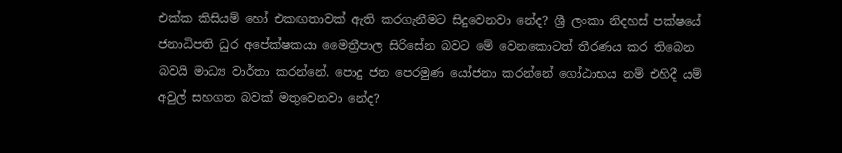එක්ක කිසියම් හෝ එකඟතාවක් ඇති කරගැනීමට සිදුවෙනවා නේද? ශ්‍රී ලංකා නිදහස් පක්ෂයේ ජනාධිපති ධුර අපේක්ෂකයා මෛත්‍රීපාල සිරිසේන බවට මේ වෙනකොටත් තීරණය කර තිබෙන බවයි මාධ්‍ය වාර්තා කරන්නේ. පොදු ජන පෙරමුණ යෝජනා කරන්නේ ගෝඨාභය නම් එහිදී යම් අවුල් සහගත බවක් මතුවෙනවා නේද?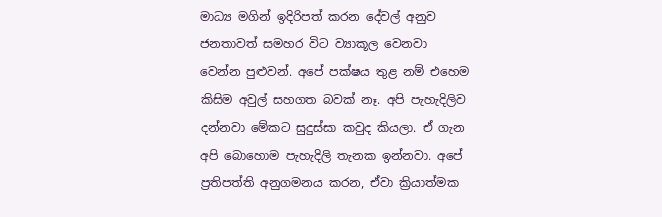මාධ්‍ය මගින් ඉදිරිපත් කරන දේවල් අනුව ජනතාවත් සමහර විට ව්‍යාකූල වෙනවා වෙන්න පුළුවන්. අපේ පක්ෂය තුළ නම් එහෙම කිසිම අවුල් සහගත බවක් නෑ. අපි පැහැදිලිව දන්නවා මේකට සුදුස්සා කවුද කියලා. ඒ ගැන අපි බොහොම පැහැදිලි තැනක ඉන්නවා. අපේ ප්‍රතිපත්ති අනුගමනය කරන, ඒවා ක්‍රියාත්මක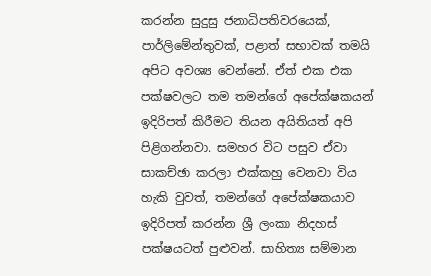කරන්න සුදුසු ජනාධිපතිවරයෙක්, පාර්ලිමේන්තුවක්, පළාත් සභාවක් තමයි අපිට අවශ්‍ය වෙන්නේ. ඒත් එක එක පක්ෂවලට තම තමන්ගේ අපේක්ෂකයන් ඉදිරිපත් කිරීමට තියන අයිතියත් අපි පිළිගන්නවා. සමහර විට පසුව ඒවා සාකච්ඡා කරලා එක්කහු වෙනවා විය හැකි වුවත්, තමන්ගේ අපේක්ෂකයාව ඉදිරිපත් කරන්න ශ්‍රී ලංකා නිදහස් පක්ෂයටත් පුළුවන්. සාහිත්‍ය සම්මාන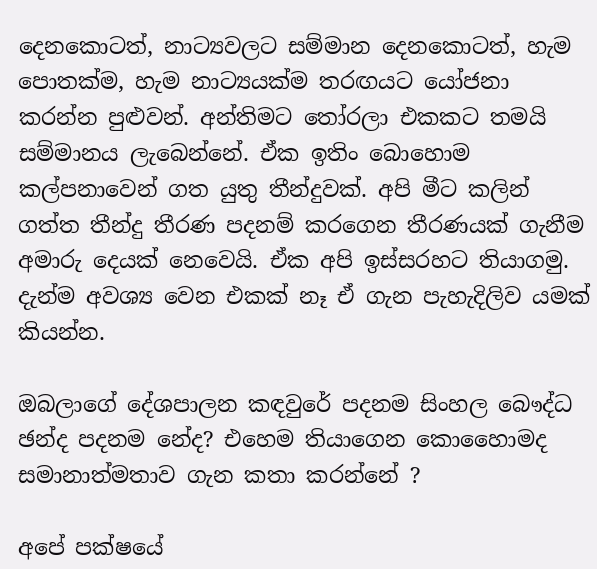දෙනකොටත්, නාට්‍යවලට සම්මාන දෙනකොටත්, හැම පොතක්ම, හැම නාට්‍යයක්ම තරඟයට යෝජනා කරන්න පුළුවන්. අන්තිමට තෝරලා එකකට තමයි සම්මානය ලැබෙන්නේ. ඒක ඉතිං බොහොම කල්පනාවෙන් ගත යුතු තීන්දුවක්. අපි මීට කලින් ගත්ත තීන්දු තීරණ පදනම් කරගෙන තීරණයක් ගැනීම අමාරු දෙයක් නෙවෙයි. ඒක අපි ඉස්සරහට තියාගමු. දැන්ම අවශ්‍ය වෙන එකක් නෑ ඒ ගැන පැහැදිලිව යමක් කියන්න.

ඔබලාගේ දේශපාලන කඳවුරේ පදනම සිංහල බෞද්ධ ඡන්ද පදනම නේද? එහෙම තියාගෙන කොහෛාමද සමානාත්මතාව ගැන කතා කරන්නේ ?

අපේ පක්ෂයේ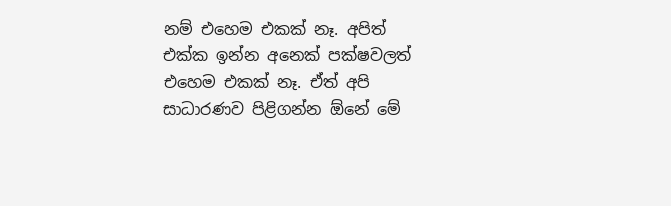නම් එහෙම එකක් නෑ. අපිත් එක්ක ඉන්න අනෙක් පක්ෂවලත් එහෙම එකක් නෑ. ඒත් අපි සාධාරණව පිළිගන්න ඕනේ මේ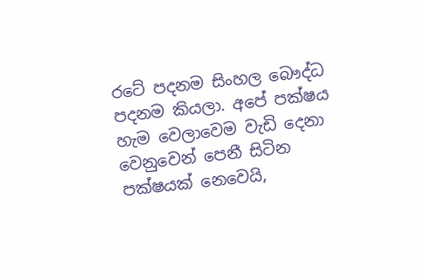රටේ පදනම සිංහල බෞද්ධ පදනම කියලා. අපේ පක්ෂය හැම වෙලාවෙම වැඩි දෙනා වෙනුවෙන් පෙනී සිටින පක්ෂයක් නෙවෙයි,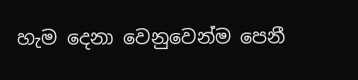හැම දෙනා වෙනුවෙන්ම පෙනී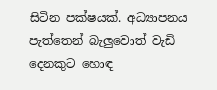සිටින පක්ෂයක්. අධ්‍යාපනය පැත්තෙන් බැලුවොත් වැඩි දෙනකුට හොඳ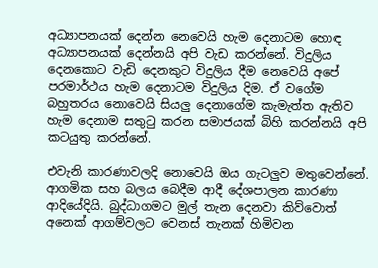අධ්‍යාපනයක් දෙන්න නෙවෙයි හැම දෙනාටම හොඳ අධ්‍යාපනයක් දෙන්නයි අපි වැඩ කරන්නේ. විදුලිය දෙනකොට වැඩි දෙනකුට විදුලිය දීම නෙවෙයි අපේ පරමාර්ථය හැම දෙනාටම විදුලිය දිම. ඒ වගේම බහුතරය නොවෙයි සියලු දෙනාගේම කැමැත්ත ඇතිව හැම දෙනාම සතුටු කරන සමාජයක් බිහි කරන්නයි අපි කටයුතු කරන්නේ.

එවැනි කාරණාවලදි නොවෙයි ඔය ගැටලුව මතුවෙන්නේ. ආගමික සහ බලය බෙදීම ආදී දේශපාලන කාරණා ආදියේදියි. බුද්ධාගමට මුල් තැන දෙනවා කිව්වොත් අනෙක් ආගම්වලට වෙනස් තැනක් හිමිවන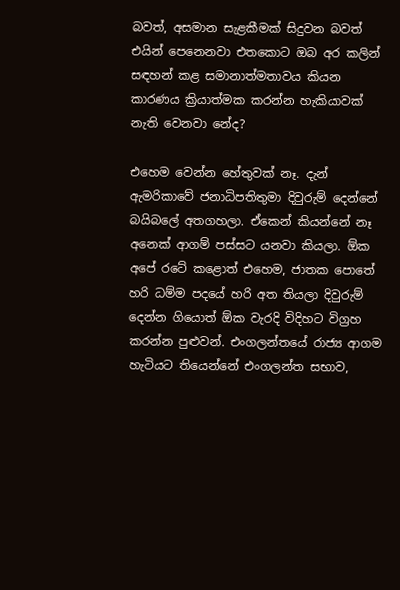බවත්, අසමාන සැළකීමක් සිදුවන බවත් එයින් පෙනෙනවා එතකොට ඔබ අර කලින් සඳහන් කළ සමානාත්මතාවය කියන කාරණය ක්‍රියාත්මක කරන්න හැකියාවක් නැති වෙනවා නේද?

එහෙම වෙන්න හේතුවක් නෑ. දැන් ඇමරිකාවේ ජනාධිපතිතුමා දිවුරුම් දෙන්නේ බයිබලේ අතගහලා. ඒකෙන් කියන්නේ නෑ අනෙක් ආගම් පස්සට යනවා කියලා. ඕක අපේ රටේ කළොත් එහෙම, ජාතක පොතේ හරි ධම්ම පදයේ හරි අත තියලා දිවුරුම් දෙන්න ගියොත් ඕක වැරදි විදිහට විග්‍රහ කරන්න පුළුවන්. එංගලන්තයේ රාජ්‍ය ආගම හැටියට තියෙන්නේ එංගලන්ත සභාව,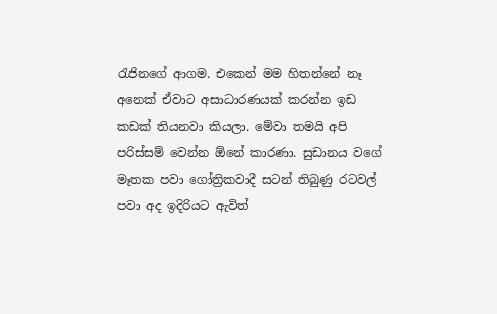රැජිනගේ ආගම. එකෙන් මම හිතන්නේ නෑ අනෙක් ඒවාට අසාධාරණයක් කරන්න ඉඩ කඩක් තියනවා කියලා. මේවා තමයි අපි පරිස්සම් වෙන්න ඕනේ කාරණා. සුඩානය වගේ මෑතක පවා ගෝත්‍රිකවාදී සටන් තිබුණු රටවල් පවා අද ඉදිරියට ඇවිත්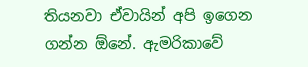තියනවා ඒවායින් අපි ඉගෙන ගන්න ඕනේ. ඇමරිකාවේ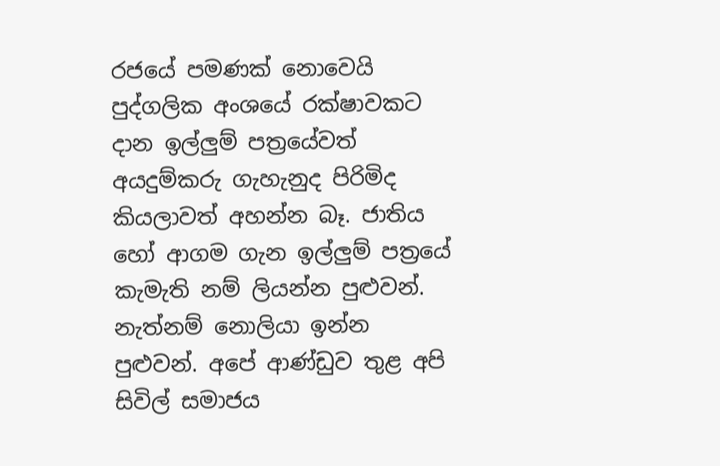රජයේ පමණක් නොවෙයි පුද්ගලික අංශයේ රක්ෂාවකට දාන ඉල්ලුම් පත්‍රයේවත් අයදුම්කරු ගැහැනුද පිරිමිද කියලාවත් අහන්න බෑ. ජාතිය හෝ ආගම ගැන ඉල්ලුම් පත්‍රයේ කැමැති නම් ලියන්න පුළුවන්. නැත්නම් නොලියා ඉන්න පුළුවන්. අපේ ආණ්ඩුව තුළ අපි සිවිල් සමාජය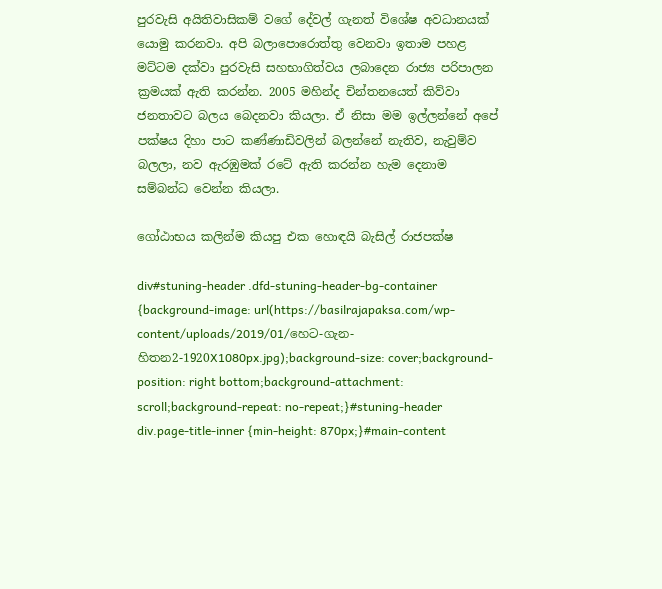පුරවැසි අයිතිවාසිකම් වගේ දේවල් ගැනත් විශේෂ අවධානයක් යොමු කරනවා. අපි බලාපොරොත්තු වෙනවා ඉතාම පහළ මට්ටම දක්වා පුරවැසි සහභාගිත්වය ලබාදෙන රාජ්‍ය පරිපාලන ක්‍රමයක් ඇති කරන්න. 2005 මහින්ද චින්තනයෙත් කිව්වා ජනතාවට බලය බෙදනවා කියලා. ඒ නිසා මම ඉල්ලන්නේ අපේ පක්ෂය දිහා පාට කණ්ණාඩිවලින් බලන්නේ නැතිව, නැවුම්ව බලලා, නව ඇරඹුමක් රටේ ඇති කරන්න හැම දෙනාම සම්බන්ධ වෙන්න කියලා.

ගෝඨාභය කලින්ම කියපු එක හොඳයි බැසිල් රාජපක්ෂ

div#stuning-header .dfd-stuning-header-bg-container {background-image: url(https://basilrajapaksa.com/wp-content/uploads/2019/01/හෙට-ගැන-හිතන2-1920X1080px.jpg);background-size: cover;background-position: right bottom;background-attachment: scroll;background-repeat: no-repeat;}#stuning-header div.page-title-inner {min-height: 870px;}#main-content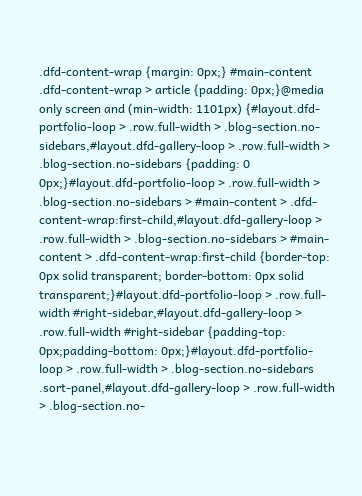.dfd-content-wrap {margin: 0px;} #main-content .dfd-content-wrap > article {padding: 0px;}@media only screen and (min-width: 1101px) {#layout.dfd-portfolio-loop > .row.full-width > .blog-section.no-sidebars,#layout.dfd-gallery-loop > .row.full-width > .blog-section.no-sidebars {padding: 0 0px;}#layout.dfd-portfolio-loop > .row.full-width > .blog-section.no-sidebars > #main-content > .dfd-content-wrap:first-child,#layout.dfd-gallery-loop > .row.full-width > .blog-section.no-sidebars > #main-content > .dfd-content-wrap:first-child {border-top: 0px solid transparent; border-bottom: 0px solid transparent;}#layout.dfd-portfolio-loop > .row.full-width #right-sidebar,#layout.dfd-gallery-loop > .row.full-width #right-sidebar {padding-top: 0px;padding-bottom: 0px;}#layout.dfd-portfolio-loop > .row.full-width > .blog-section.no-sidebars .sort-panel,#layout.dfd-gallery-loop > .row.full-width > .blog-section.no-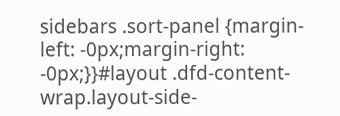sidebars .sort-panel {margin-left: -0px;margin-right: -0px;}}#layout .dfd-content-wrap.layout-side-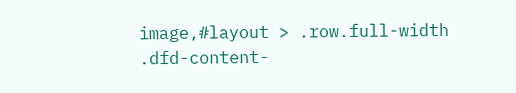image,#layout > .row.full-width .dfd-content-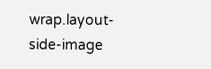wrap.layout-side-image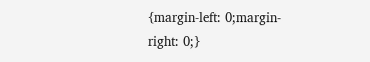{margin-left: 0;margin-right: 0;}